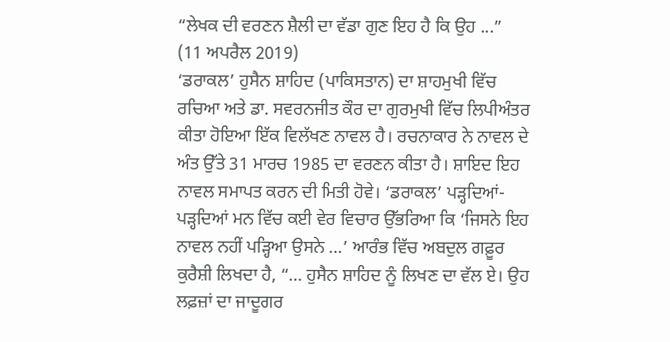“ਲੇਖਕ ਦੀ ਵਰਣਨ ਸ਼ੈਲੀ ਦਾ ਵੱਡਾ ਗੁਣ ਇਹ ਹੈ ਕਿ ਉਹ ...”
(11 ਅਪਰੈਲ 2019)
‘ਡਰਾਕਲ’ ਹੁਸੈਨ ਸ਼ਾਹਿਦ (ਪਾਕਿਸਤਾਨ) ਦਾ ਸ਼ਾਹਮੁਖੀ ਵਿੱਚ ਰਚਿਆ ਅਤੇ ਡਾ. ਸਵਰਨਜੀਤ ਕੌਰ ਦਾ ਗੁਰਮੁਖੀ ਵਿੱਚ ਲਿਪੀਅੰਤਰ ਕੀਤਾ ਹੋਇਆ ਇੱਕ ਵਿਲੱਖਣ ਨਾਵਲ ਹੈ। ਰਚਨਾਕਾਰ ਨੇ ਨਾਵਲ ਦੇ ਅੰਤ ਉੱਤੇ 31 ਮਾਰਚ 1985 ਦਾ ਵਰਣਨ ਕੀਤਾ ਹੈ। ਸ਼ਾਇਦ ਇਹ ਨਾਵਲ ਸਮਾਪਤ ਕਰਨ ਦੀ ਮਿਤੀ ਹੋਵੇ। ‘ਡਰਾਕਲ’ ਪੜ੍ਹਦਿਆਂ-ਪੜ੍ਹਦਿਆਂ ਮਨ ਵਿੱਚ ਕਈ ਵੇਰ ਵਿਚਾਰ ਉੱਭਰਿਆ ਕਿ ‘ਜਿਸਨੇ ਇਹ ਨਾਵਲ ਨਹੀਂ ਪੜ੍ਹਿਆ ਉਸਨੇ …’ ਆਰੰਭ ਵਿੱਚ ਅਬਦੁਲ ਗਫ਼ੂਰ ਕੁਰੈਸ਼ੀ ਲਿਖਦਾ ਹੈ, “… ਹੁਸੈਨ ਸ਼ਾਹਿਦ ਨੂੰ ਲਿਖਣ ਦਾ ਵੱਲ ਏ। ਉਹ ਲਫ਼ਜ਼ਾਂ ਦਾ ਜਾਦੂਗਰ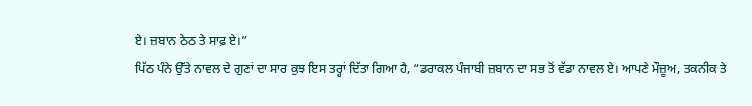ਏ। ਜ਼ਬਾਨ ਠੇਠ ਤੇ ਸਾਫ਼ ਏ।”
ਪਿੱਠ ਪੰਨੇ ਉੱਤੇ ਨਾਵਲ ਦੇ ਗੁਣਾਂ ਦਾ ਸਾਰ ਕੁਝ ਇਸ ਤਰ੍ਹਾਂ ਦਿੱਤਾ ਗਿਆ ਹੈ, “ਡਰਾਕਲ ਪੰਜਾਬੀ ਜ਼ਬਾਨ ਦਾ ਸਭ ਤੋਂ ਵੱਡਾ ਨਾਵਲ ਏ। ਆਪਣੇ ਮੌਜ਼ੂਅ, ਤਕਨੀਕ ਤੇ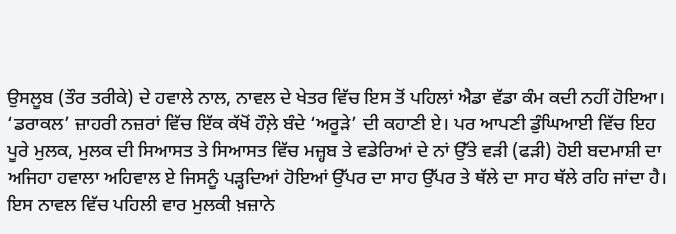ਉਸਲੂਬ (ਤੌਰ ਤਰੀਕੇ) ਦੇ ਹਵਾਲੇ ਨਾਲ, ਨਾਵਲ ਦੇ ਖੇਤਰ ਵਿੱਚ ਇਸ ਤੋਂ ਪਹਿਲਾਂ ਐਡਾ ਵੱਡਾ ਕੰਮ ਕਦੀ ਨਹੀਂ ਹੋਇਆ। ‘ਡਰਾਕਲ’ ਜ਼ਾਹਰੀ ਨਜ਼ਰਾਂ ਵਿੱਚ ਇੱਕ ਕੱਖੋਂ ਹੌਲ਼ੇ ਬੰਦੇ ‘ਅਰੂੜੇ’ ਦੀ ਕਹਾਣੀ ਏ। ਪਰ ਆਪਣੀ ਡੁੰਘਿਆਈ ਵਿੱਚ ਇਹ ਪੂਰੇ ਮੁਲਕ, ਮੁਲਕ ਦੀ ਸਿਆਸਤ ਤੇ ਸਿਆਸਤ ਵਿੱਚ ਮਜ਼੍ਹਬ ਤੇ ਵਡੇਰਿਆਂ ਦੇ ਨਾਂ ਉੱਤੇ ਵੜੀ (ਫੜੀ) ਹੋਈ ਬਦਮਾਸ਼ੀ ਦਾ ਅਜਿਹਾ ਹਵਾਲਾ ਅਹਿਵਾਲ ਏ ਜਿਸਨੂੰ ਪੜ੍ਹਦਿਆਂ ਹੋਇਆਂ ਉੱਪਰ ਦਾ ਸਾਹ ਉੱਪਰ ਤੇ ਥੱਲੇ ਦਾ ਸਾਹ ਥੱਲੇ ਰਹਿ ਜਾਂਦਾ ਹੈ।
ਇਸ ਨਾਵਲ ਵਿੱਚ ਪਹਿਲੀ ਵਾਰ ਮੁਲਕੀ ਖ਼ਜ਼ਾਨੇ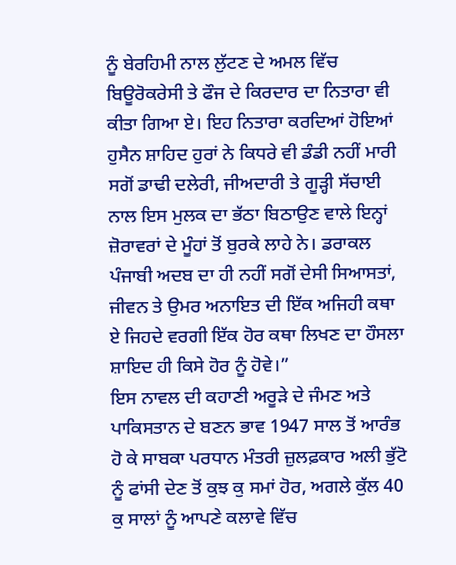ਨੂੰ ਬੇਰਹਿਮੀ ਨਾਲ ਲੁੱਟਣ ਦੇ ਅਮਲ ਵਿੱਚ ਬਿਊਰੋਕਰੇਸੀ ਤੇ ਫੌਜ ਦੇ ਕਿਰਦਾਰ ਦਾ ਨਿਤਾਰਾ ਵੀ ਕੀਤਾ ਗਿਆ ਏ। ਇਹ ਨਿਤਾਰਾ ਕਰਦਿਆਂ ਹੋਇਆਂ ਹੁਸੈਨ ਸ਼ਾਹਿਦ ਹੁਰਾਂ ਨੇ ਕਿਧਰੇ ਵੀ ਡੰਡੀ ਨਹੀਂ ਮਾਰੀ ਸਗੋਂ ਡਾਢੀ ਦਲੇਰੀ, ਜੀਅਦਾਰੀ ਤੇ ਗੂੜ੍ਹੀ ਸੱਚਾਈ ਨਾਲ ਇਸ ਮੁਲਕ ਦਾ ਭੱਠਾ ਬਿਠਾਉਣ ਵਾਲੇ ਇਨ੍ਹਾਂ ਜ਼ੋਰਾਵਰਾਂ ਦੇ ਮੂੰਹਾਂ ਤੋਂ ਬੁਰਕੇ ਲਾਹੇ ਨੇ। ਡਰਾਕਲ ਪੰਜਾਬੀ ਅਦਬ ਦਾ ਹੀ ਨਹੀਂ ਸਗੋਂ ਦੇਸੀ ਸਿਆਸਤਾਂ, ਜੀਵਨ ਤੇ ਉਮਰ ਅਨਾਇਤ ਦੀ ਇੱਕ ਅਜਿਹੀ ਕਥਾ ਏ ਜਿਹਦੇ ਵਰਗੀ ਇੱਕ ਹੋਰ ਕਥਾ ਲਿਖਣ ਦਾ ਹੌਸਲਾ ਸ਼ਾਇਦ ਹੀ ਕਿਸੇ ਹੋਰ ਨੂੰ ਹੋਵੇ।”
ਇਸ ਨਾਵਲ ਦੀ ਕਹਾਣੀ ਅਰੂੜੇ ਦੇ ਜੰਮਣ ਅਤੇ ਪਾਕਿਸਤਾਨ ਦੇ ਬਣਨ ਭਾਵ 1947 ਸਾਲ ਤੋਂ ਆਰੰਭ ਹੋ ਕੇ ਸਾਬਕਾ ਪਰਧਾਨ ਮੰਤਰੀ ਜ਼ੁਲਫ਼ਕਾਰ ਅਲੀ ਭੁੱਟੋ ਨੂੰ ਫਾਂਸੀ ਦੇਣ ਤੋਂ ਕੁਝ ਕੁ ਸਮਾਂ ਹੋਰ, ਅਗਲੇ ਕੁੱਲ 40 ਕੁ ਸਾਲਾਂ ਨੂੰ ਆਪਣੇ ਕਲਾਵੇ ਵਿੱਚ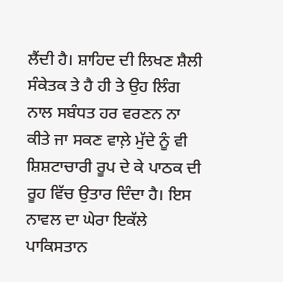ਲੈਂਦੀ ਹੈ। ਸ਼ਾਹਿਦ ਦੀ ਲਿਖਣ ਸ਼ੈਲੀ ਸੰਕੇਤਕ ਤੇ ਹੈ ਹੀ ਤੇ ਉਹ ਲਿੰਗ ਨਾਲ ਸਬੰਧਤ ਹਰ ਵਰਣਨ ਨਾ ਕੀਤੇ ਜਾ ਸਕਣ ਵਾਲ਼ੇ ਮੁੱਦੇ ਨੂੰ ਵੀ ਸ਼ਿਸ਼ਟਾਚਾਰੀ ਰੂਪ ਦੇ ਕੇ ਪਾਠਕ ਦੀ ਰੂਹ ਵਿੱਚ ਉਤਾਰ ਦਿੰਦਾ ਹੈ। ਇਸ ਨਾਵਲ ਦਾ ਘੇਰਾ ਇਕੱਲੇ ਪਾਕਿਸਤਾਨ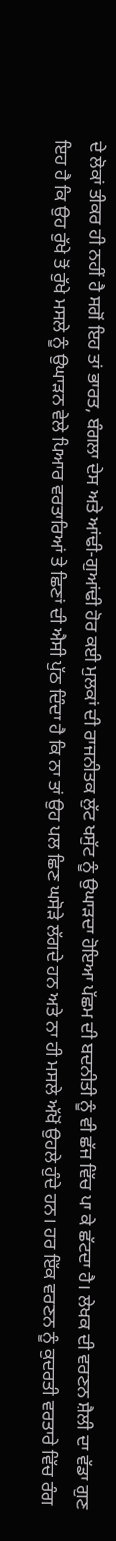ਦੇ ਲੋਕਾਂ ਤੀਕਰ ਹੀ ਨਹੀਂ ਹੈ ਸਗੋਂ ਇਹ ਤਾਂ ਭਾਰਤ, ਬੰਗਲਾ ਦੇਸ ਅਤੇ ਆਂਢੀ-ਗੁਆਂਢੀ ਹੋਰ ਕਈ ਮੁਲਕਾਂ ਦੀ ਰਾਜਨੀਤਕ ਲੁੱਟ ਖਸੁੱਟ ਨੂੰ ਉਘਾੜਦਾ ਹੋਇਆ ਪੱਛਮ ਦੀ ਬਦਨੀਤੀ ਨੂੰ ਵੀ ਛੱਜ ਵਿੱਚ ਪਾ ਕੇ ਛੱਟਦਾ ਹੈ। ਲੇਖਕ ਦੀ ਵਰਣਨ ਸ਼ੈਲੀ ਦਾ ਵੱਡਾ ਗੁਣ ਇਹ ਹੈ ਕਿ ਉਹ ਰੁੱਖੇ ਤੋਂ ਰੁੱਖੇ ਮਸਲੇ ਨੂੰ ਉਘਾੜਨ ਵੇਲੇ ਪਿਆਰ ਵਰਤਾਰਿਆਂ ਤੇ ਛਿਣਾਂ ਦੀ ਐਸੀ ਪੁੱਠ ਦਿੰਦਾ ਹੈ ਕਿ ਨਾ ਤਾਂ ਉਹ ਪਲ ਛਿਣ ਘਸੋੜੇ ਲੱਗਦੇ ਹਨ ਅਤੇ ਨਾ ਹੀ ਮਸਲੇ ਅੱਖੋਂ ਉਹਲੇ ਹੁੰਦੇ ਹਨ। ਹਰ ਇੱਕ ਵਰਣਨ ਨੂੰ ਕੁਦਰਤੀ ਵਰਤਾਰੇ ਵਿੱਚ ਰੰਗ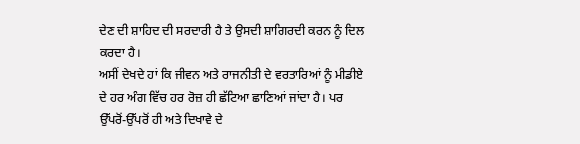ਦੇਣ ਦੀ ਸ਼ਾਹਿਦ ਦੀ ਸਰਦਾਰੀ ਹੈ ਤੇ ਉਸਦੀ ਸ਼ਾਗਿਰਦੀ ਕਰਨ ਨੂੰ ਦਿਲ ਕਰਦਾ ਹੈ।
ਅਸੀਂ ਦੇਖਦੇ ਹਾਂ ਕਿ ਜੀਵਨ ਅਤੇ ਰਾਜਨੀਤੀ ਦੇ ਵਰਤਾਰਿਆਂ ਨੂੰ ਮੀਡੀਏ ਦੇ ਹਰ ਅੰਗ ਵਿੱਚ ਹਰ ਰੋਜ਼ ਹੀ ਛੱਟਿਆ ਛਾਣਿਆਂ ਜਾਂਦਾ ਹੈ। ਪਰ ਉੱਪਰੋਂ-ਉੱਪਰੋਂ ਹੀ ਅਤੇ ਦਿਖਾਵੇ ਦੇ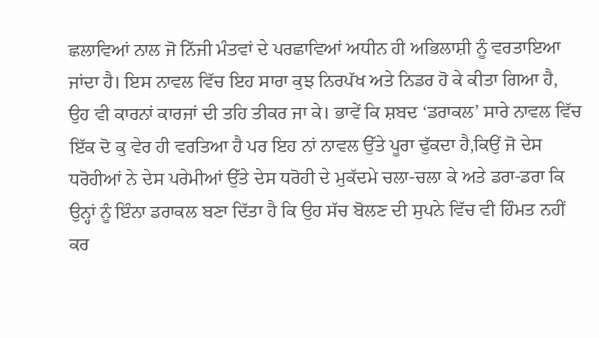ਛਲਾਵਿਆਂ ਨਾਲ ਜੋ ਨਿੱਜੀ ਮੰਤਵਾਂ ਦੇ ਪਰਛਾਵਿਆਂ ਅਧੀਨ ਹੀ ਅਭਿਲਾਸ਼ੀ ਨੂੰ ਵਰਤਾਇਆ ਜਾਂਦਾ ਹੈ। ਇਸ ਨਾਵਲ ਵਿੱਚ ਇਹ ਸਾਰਾ ਕੁਝ ਨਿਰਪੱਖ ਅਤੇ ਨਿਡਰ ਹੋ ਕੇ ਕੀਤਾ ਗਿਆ ਹੈ, ਉਹ ਵੀ ਕਾਰਨਾਂ ਕਾਰਜਾਂ ਦੀ ਤਹਿ ਤੀਕਰ ਜਾ ਕੇ। ਭਾਵੇਂ ਕਿ ਸ਼ਬਦ ‘ਡਰਾਕਲ’ ਸਾਰੇ ਨਾਵਲ ਵਿੱਚ ਇੱਕ ਦੋ ਕੁ ਵੇਰ ਹੀ ਵਰਤਿਆ ਹੈ ਪਰ ਇਹ ਨਾਂ ਨਾਵਲ ਉੱਤੇ ਪੂਰਾ ਢੁੱਕਦਾ ਹੈ,ਕਿਉਂ ਜੋ ਦੇਸ ਧਰੋਹੀਆਂ ਨੇ ਦੇਸ ਪਰੇਮੀਆਂ ਉੱਤੇ ਦੇਸ ਧਰੋਹੀ ਦੇ ਮੁਕੱਦਮੇ ਚਲਾ-ਚਲਾ ਕੇ ਅਤੇ ਡਰਾ-ਡਰਾ ਕਿ ਉਨ੍ਹਾਂ ਨੂੰ ਇੰਨਾ ਡਰਾਕਲ ਬਣਾ ਦਿੱਤਾ ਹੈ ਕਿ ਉਹ ਸੱਚ ਬੋਲਣ ਦੀ ਸੁਪਨੇ ਵਿੱਚ ਵੀ ਹਿੰਮਤ ਨਹੀਂ ਕਰ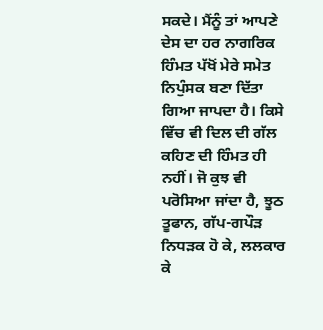ਸਕਦੇ। ਮੈਂਨੂੰ ਤਾਂ ਆਪਣੇ ਦੇਸ ਦਾ ਹਰ ਨਾਗਰਿਕ ਹਿੰਮਤ ਪੱਖੋਂ ਮੇਰੇ ਸਮੇਤ ਨਿਪੁੰਸਕ ਬਣਾ ਦਿੱਤਾ ਗਿਆ ਜਾਪਦਾ ਹੈ। ਕਿਸੇ ਵਿੱਚ ਵੀ ਦਿਲ ਦੀ ਗੱਲ ਕਹਿਣ ਦੀ ਹਿੰਮਤ ਹੀ ਨਹੀਂ। ਜੋ ਕੁਝ ਵੀ ਪਰੋਸਿਆ ਜਾਂਦਾ ਹੈ, ਝੂਠ ਤੂਫਾਨ, ਗੱਪ-ਗਪੌੜ ਨਿਧੜਕ ਹੋ ਕੇ, ਲਲਕਾਰ ਕੇ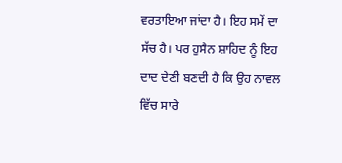ਵਰਤਾਇਆ ਜਾਂਦਾ ਹੈ। ਇਹ ਸਮੇਂ ਦਾ ਸੱਚ ਹੈ। ਪਰ ਹੁਸੈਨ ਸ਼ਾਹਿਦ ਨੂੰ ਇਹ ਦਾਦ ਦੇਣੀ ਬਣਦੀ ਹੈ ਕਿ ਉਹ ਨਾਵਲ ਵਿੱਚ ਸਾਰੇ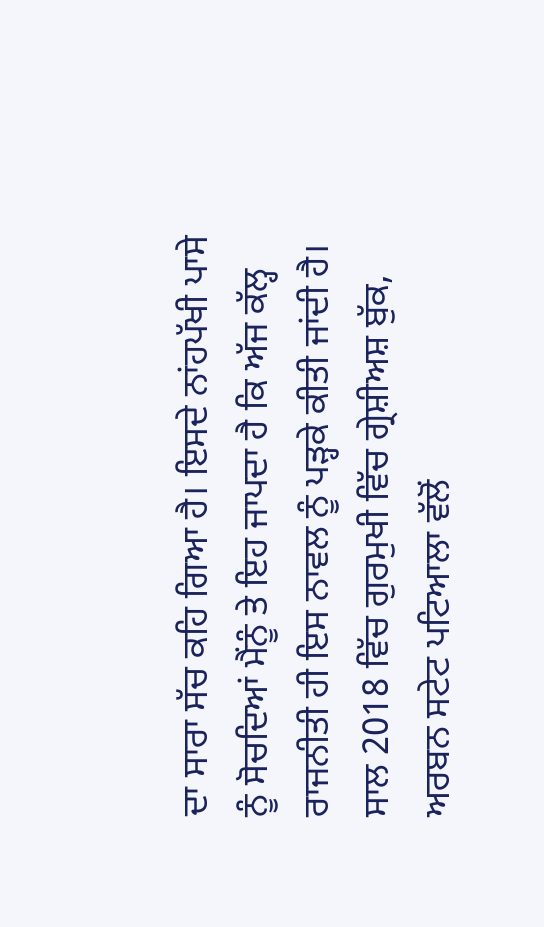ਦਾ ਸਾਰਾ ਸੱਚ ਕਹਿ ਗਿਆ ਹੈ। ਇਸਦੇ ਨਾਂਹਪੱਖੀ ਪਾਸੇ ਨੂੰ ਸੋਚਦਿਆਂ ਮੈਂਨੂੰ ਤੇ ਇਹ ਜਾਪਦਾ ਹੈ ਕਿ ਅੱਜ ਕੱਲ੍ਹ ਰਾਜਨੀਤੀ ਹੀ ਇਸ ਨਾਵਲ ਨੂੰ ਪੜ੍ਹਕੇ ਕੀਤੀ ਜਾਂਦੀ ਹੈ।
ਸਾਲ 2018 ਵਿੱਚ ਗੁਰਮੁਖੀ ਵਿੱਚ ਗ੍ਰੇਸ਼ੀਅਸ਼ ਬੁੱਕ, ਅਰਬਨ ਸਟੇਟ ਪਟਿਆਲਾ ਵੱਲੋਂ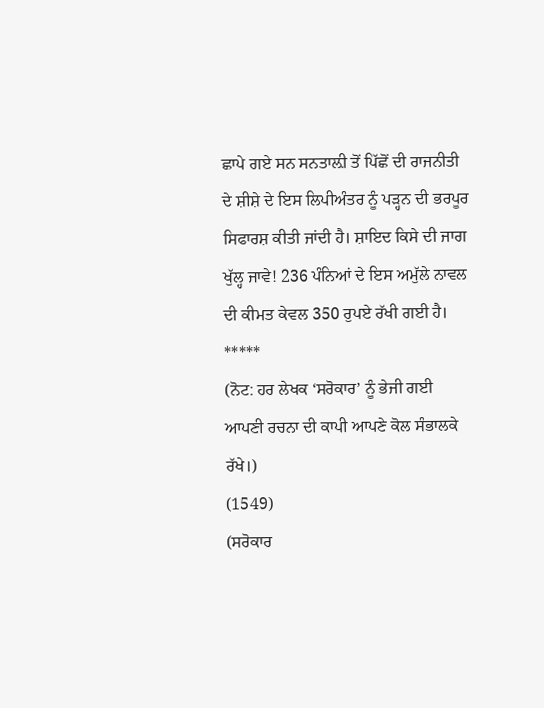ਛਾਪੇ ਗਏ ਸਨ ਸਨਤਾਲ਼ੀ ਤੋਂ ਪਿੱਛੋਂ ਦੀ ਰਾਜਨੀਤੀ ਦੇ ਸ਼ੀਸ਼ੇ ਦੇ ਇਸ ਲਿਪੀਅੰਤਰ ਨੂੰ ਪੜ੍ਹਨ ਦੀ ਭਰਪੂਰ ਸਿਫਾਰਸ਼ ਕੀਤੀ ਜਾਂਦੀ ਹੈ। ਸ਼ਾਇਦ ਕਿਸੇ ਦੀ ਜਾਗ ਖੁੱਲ੍ਹ ਜਾਵੇ! 236 ਪੰਨਿਆਂ ਦੇ ਇਸ ਅਮੁੱਲੇ ਨਾਵਲ ਦੀ ਕੀਮਤ ਕੇਵਲ 350 ਰੁਪਏ ਰੱਖੀ ਗਈ ਹੈ।
*****
(ਨੋਟ: ਹਰ ਲੇਖਕ ‘ਸਰੋਕਾਰ’ ਨੂੰ ਭੇਜੀ ਗਈ ਆਪਣੀ ਰਚਨਾ ਦੀ ਕਾਪੀ ਆਪਣੇ ਕੋਲ ਸੰਭਾਲਕੇ ਰੱਖੇ।)
(1549)
(ਸਰੋਕਾਰ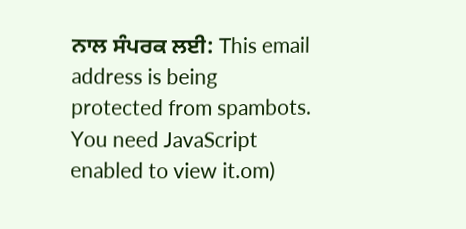ਨਾਲ ਸੰਪਰਕ ਲਈ: This email address is being protected from spambots. You need JavaScript enabled to view it.om)